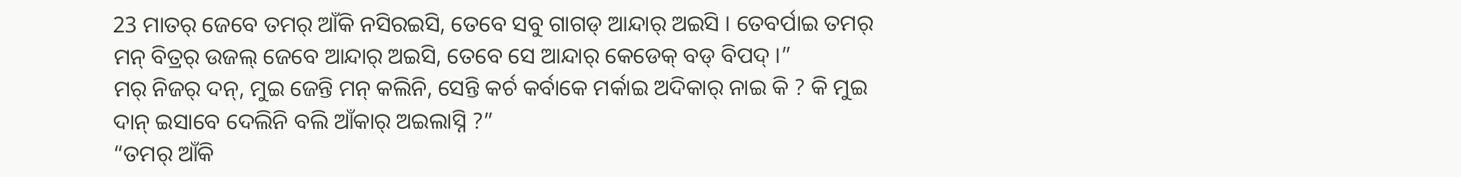23 ମାତର୍ ଜେବେ ତମର୍ ଆଁକି ନସିରଇସି, ତେବେ ସବୁ ଗାଗଡ୍ ଆନ୍ଦାର୍ ଅଇସି । ତେବର୍ପାଇ ତମର୍ ମନ୍ ବିତ୍ରର୍ ଉଜଲ୍ ଜେବେ ଆନ୍ଦାର୍ ଅଇସି, ତେବେ ସେ ଆନ୍ଦାର୍ କେଡେକ୍ ବଡ୍ ବିପଦ୍ ।”
ମର୍ ନିଜର୍ ଦନ୍, ମୁଇ ଜେନ୍ତି ମନ୍ କଲିନି, ସେନ୍ତି କର୍ଚ କର୍ବାକେ ମର୍କାଇ ଅଦିକାର୍ ନାଇ କି ? କି ମୁଇ ଦାନ୍ ଇସାବେ ଦେଲିନି ବଲି ଆଁକାର୍ ଅଇଲାସ୍ନି ?”
“ତମର୍ ଆଁକି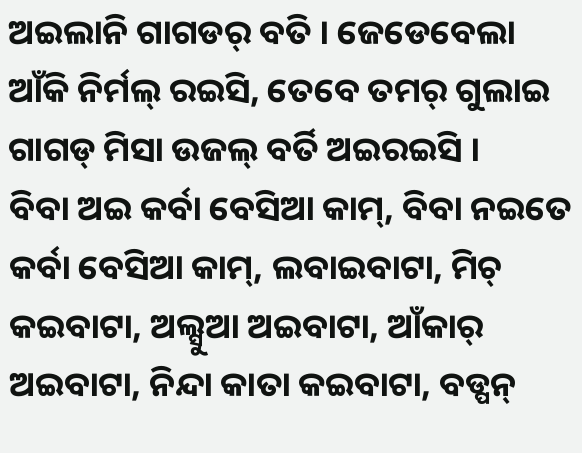ଅଇଲାନି ଗାଗଡର୍ ବତି । ଜେଡେବେଲା ଆଁକି ନିର୍ମଲ୍ ରଇସି, ତେବେ ତମର୍ ଗୁଲାଇ ଗାଗଡ୍ ମିସା ଉଜଲ୍ ବର୍ତି ଅଇରଇସି ।
ବିବା ଅଇ କର୍ବା ବେସିଆ କାମ୍, ବିବା ନଇତେ କର୍ବା ବେସିଆ କାମ୍, ଲବାଇବାଟା, ମିଚ୍ କଇବାଟା, ଅଲ୍ସୁଆ ଅଇବାଟା, ଆଁକାର୍ ଅଇବାଟା, ନିନ୍ଦା କାତା କଇବାଟା, ବଡ୍ପନ୍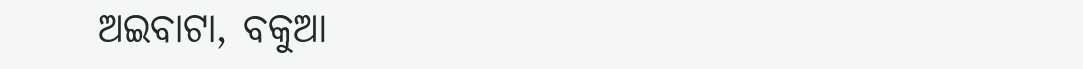ଅଇବାଟା, ବକୁଆ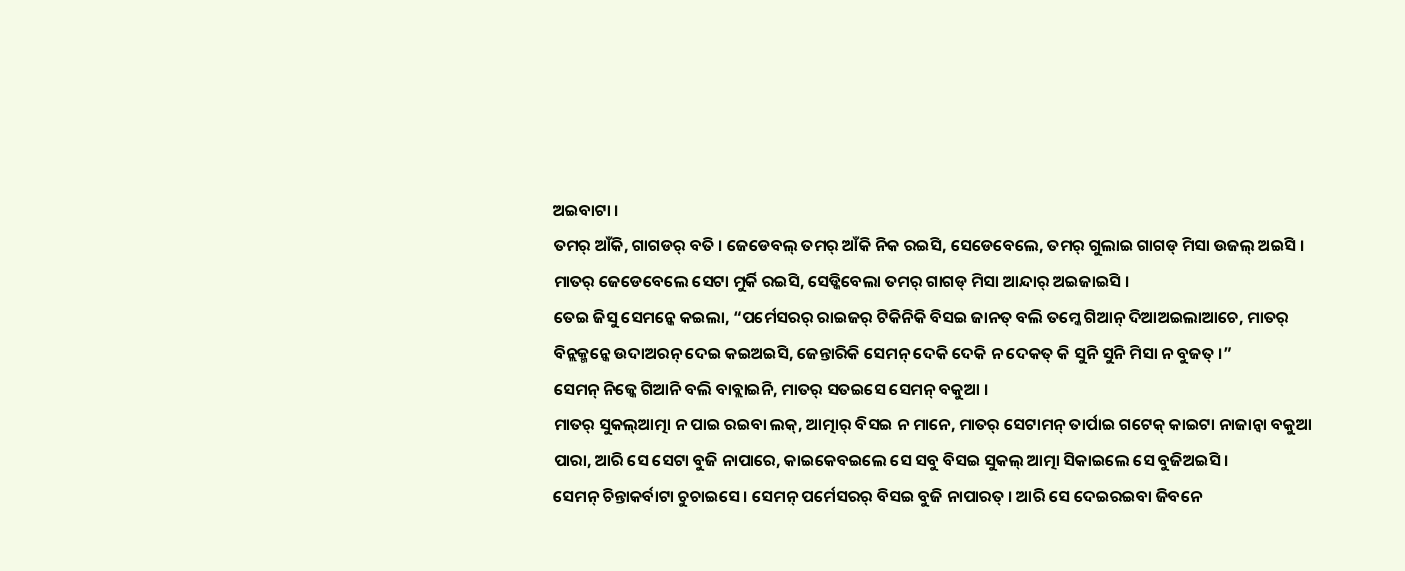ଅଇବାଟା ।
ତମର୍ ଆଁକି, ଗାଗଡର୍ ବତି । ଜେଡେବଲ୍ ତମର୍ ଆଁକି ନିକ ରଇସି, ସେଡେବେଲେ, ତମର୍ ଗୁଲାଇ ଗାଗଡ୍ ମିସା ଉଜଲ୍ ଅଇସି । ମାତର୍ ଜେଡେବେଲେ ସେଟା ମୁର୍କି ରଇସି, ସେଡ୍କିବେଲା ତମର୍ ଗାଗଡ୍ ମିସା ଆନ୍ଦାର୍ ଅଇଜାଇସି ।
ତେଇ ଜିସୁ ସେମନ୍କେ କଇଲା, “ପର୍ମେସରର୍ ରାଇଜର୍ ଟିକିନିକି ବିସଇ ଜାନତ୍ ବଲି ତମ୍କେ ଗିଆନ୍ ଦିଆଅଇଲାଆଚେ, ମାତର୍ ବିନ୍ଲକ୍ମନ୍କେ ଉଦାଅରନ୍ ଦେଇ କଇଅଇସି, ଜେନ୍ତାରିକି ସେମନ୍ ଦେକି ଦେକି ନ ଦେକତ୍ କି ସୁନି ସୁନି ମିସା ନ ବୁଜତ୍ ।”
ସେମନ୍ ନିଜ୍କେ ଗିଆନି ବଲି ବାବ୍ଲାଇନି, ମାତର୍ ସତଇସେ ସେମନ୍ ବକୁଆ ।
ମାତର୍ ସୁକଲ୍ଆତ୍ମା ନ ପାଇ ରଇବା ଲକ୍, ଆତ୍ମାର୍ ବିସଇ ନ ମାନେ, ମାତର୍ ସେଟାମନ୍ ତାର୍ପାଇ ଗଟେକ୍ କାଇଟା ନାଜାନ୍ବା ବକୁଆ ପାରା, ଆରି ସେ ସେଟା ବୁଜି ନାପାରେ, କାଇକେବଇଲେ ସେ ସବୁ ବିସଇ ସୁକଲ୍ ଆତ୍ମା ସିକାଇଲେ ସେ ବୁଜିଅଇସି ।
ସେମନ୍ ଚିନ୍ତାକର୍ବାଟା ଚୁଚାଇସେ । ସେମନ୍ ପର୍ମେସରର୍ ବିସଇ ବୁଜି ନାପାରତ୍ । ଆରି ସେ ଦେଇରଇବା ଜିବନେ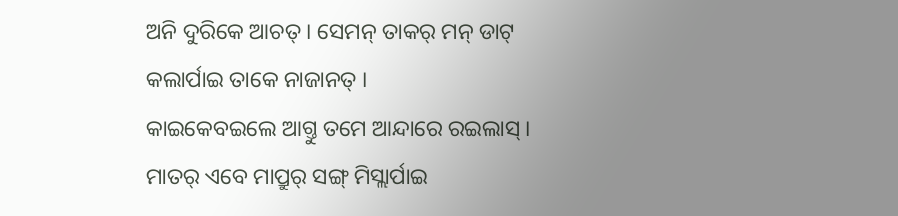ଅନି ଦୁରିକେ ଆଚତ୍ । ସେମନ୍ ତାକର୍ ମନ୍ ଡାଟ୍ କଲାର୍ପାଇ ତାକେ ନାଜାନତ୍ ।
କାଇକେବଇଲେ ଆଗ୍ତୁ ତମେ ଆନ୍ଦାରେ ରଇଲାସ୍ । ମାତର୍ ଏବେ ମାପ୍ରୁର୍ ସଙ୍ଗ୍ ମିସ୍ଲାର୍ପାଇ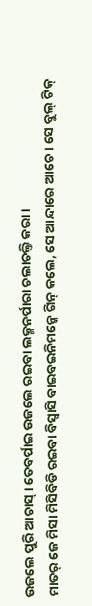ଉଜଲେ ପୁରି ଆଚାସ୍ । ତେବର୍ପାଇ ଉଜଲେ ରଇବା ଲକ୍ମନର୍ପାରା ଚଲାଚଲ୍ତି କରା ।
ମାତର୍ ଜେ ମିସା ମିସିବିଡି ରଇବା ବିସ୍ବାସି ବାଇବଇନିମନ୍କେ ଗିନ୍ କଲେ, ସେ ଆନ୍ଦାରେ ଆଚେ । ସେ ବୁଲ୍ ଟିକ୍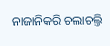ନାଜାନିକରି ଚଲାଚଲ୍ତି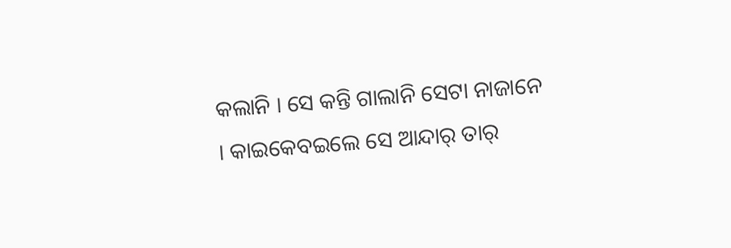କଲାନି । ସେ କନ୍ତି ଗାଲାନି ସେଟା ନାଜାନେ । କାଇକେବଇଲେ ସେ ଆନ୍ଦାର୍ ତାର୍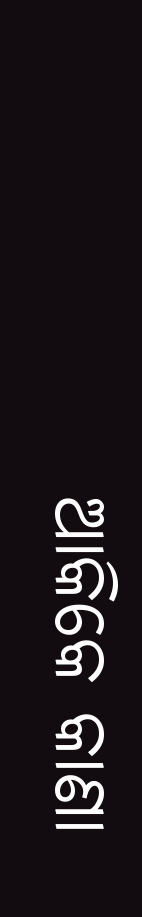ଆକିକେ କାଣା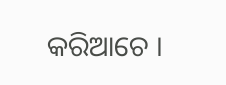କରିଆଚେ ।